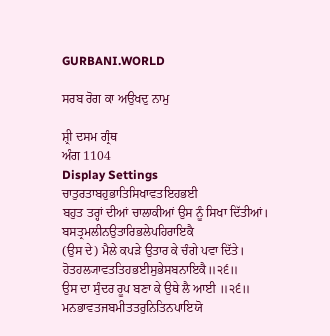GURBANI.WORLD

ਸਰਬ ਰੋਗ ਕਾ ਅਉਖਦੁ ਨਾਮੁ

ਸ਼੍ਰੀ ਦਸਮ ਗ੍ਰੰਥ
ਅੰਗ 1104
Display Settings
ਚਾਤੁਰਤਾਬਹੁਭਾਤਿਸਿਖਾਵਤਇਹਭਈ
ਬਹੁਤ ਤਰ੍ਹਾਂ ਦੀਆਂ ਚਾਲਾਕੀਆਂ ਉਸ ਨੂੰ ਸਿਖਾ ਦਿੱਤੀਆਂ।
ਬਸਤ੍ਰਮਲੀਨਉਤਾਰਿਭਲੇਪਹਿਰਾਇਕੈ
(ਉਸ ਦੇ) ਮੈਲੇ ਕਪੜੇ ਉਤਾਰ ਕੇ ਚੰਗੇ ਪਵਾ ਦਿੱਤੇ।
ਹੋਤਹਲ੍ਯਾਵਤਤਿਹਭਈਸੁਭੇਸਬਨਾਇਕੈ॥੨੬॥
ਉਸ ਦਾ ਸੁੰਦਰ ਰੂਪ ਬਣਾ ਕੇ ਉਥੇ ਲੈ ਆਈ ॥੨੬॥
ਮਨਭਾਵਤਜਬਮੀਤਤਰੁਨਿਤਿਨਪਾਇਯੋ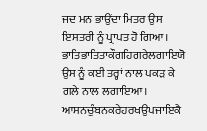ਜਦ ਮਨ ਭਾਉਂਦਾ ਮਿਤਰ ਉਸ ਇਸਤਰੀ ਨੂੰ ਪ੍ਰਾਪਤ ਹੋ ਗਿਆ।
ਭਾਤਿਭਾਤਿਤਾਕੌਗਹਿਗਰੇਲਗਾਇਯੋ
ਉਸ ਨੂੰ ਕਈ ਤਰ੍ਹਾਂ ਨਾਲ ਪਕੜ ਕੇ ਗਲੇ ਨਾਲ ਲਗਾਇਆ।
ਆਸਨਚੁੰਬਨਕਰੇਹਰਖਉਪਜਾਇਕੈ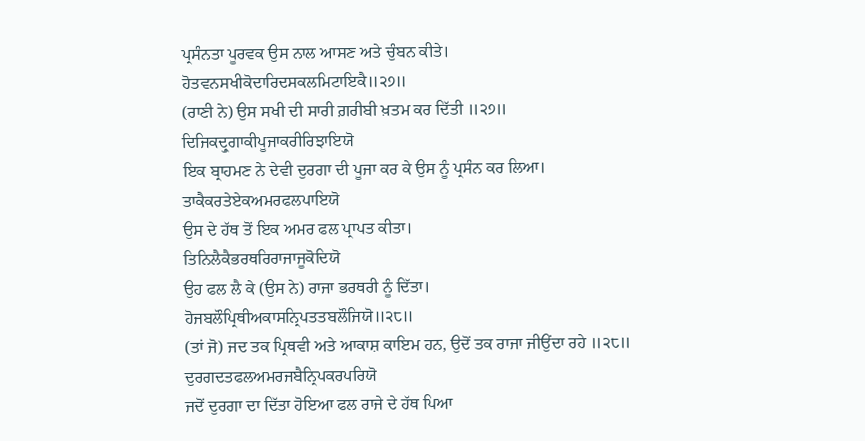ਪ੍ਰਸੰਨਤਾ ਪੂਰਵਕ ਉਸ ਨਾਲ ਆਸਣ ਅਤੇ ਚੁੰਬਨ ਕੀਤੇ।
ਹੋਤਵਨਸਖੀਕੋਦਾਰਿਦਸਕਲਮਿਟਾਇਕੈ॥੨੭॥
(ਰਾਣੀ ਨੇ) ਉਸ ਸਖੀ ਦੀ ਸਾਰੀ ਗ਼ਰੀਬੀ ਖ਼ਤਮ ਕਰ ਦਿੱਤੀ ॥੨੭॥
ਦਿਜਿਕਦ੍ਰੁਗਾਕੀਪੂਜਾਕਰੀਰਿਝਾਇਯੋ
ਇਕ ਬ੍ਰਾਹਮਣ ਨੇ ਦੇਵੀ ਦੁਰਗਾ ਦੀ ਪੂਜਾ ਕਰ ਕੇ ਉਸ ਨੂੰ ਪ੍ਰਸੰਨ ਕਰ ਲਿਆ।
ਤਾਕੈਕਰਤੇਏਕਅਮਰਫਲਪਾਇਯੋ
ਉਸ ਦੇ ਹੱਥ ਤੋਂ ਇਕ ਅਮਰ ਫਲ ਪ੍ਰਾਪਤ ਕੀਤਾ।
ਤਿਨਿਲੈਕੈਭਰਥਰਿਰਾਜਾਜੂਕੋਦਿਯੋ
ਉਹ ਫਲ ਲੈ ਕੇ (ਉਸ ਨੇ) ਰਾਜਾ ਭਰਥਰੀ ਨੂੰ ਦਿੱਤਾ।
ਹੋਜਬਲੌਪ੍ਰਿਥੀਅਕਾਸਨ੍ਰਿਪਤਤਬਲੌਜਿਯੋ॥੨੮॥
(ਤਾਂ ਜੋ) ਜਦ ਤਕ ਪ੍ਰਿਥਵੀ ਅਤੇ ਆਕਾਸ਼ ਕਾਇਮ ਹਨ, ਉਦੋਂ ਤਕ ਰਾਜਾ ਜੀਉਂਦਾ ਰਹੇ ॥੨੮॥
ਦੁਰਗਦਤਫਲਅਮਰਜਬੈਨ੍ਰਿਪਕਰਪਰਿਯੋ
ਜਦੋਂ ਦੁਰਗਾ ਦਾ ਦਿੱਤਾ ਹੋਇਆ ਫਲ ਰਾਜੇ ਦੇ ਹੱਥ ਪਿਆ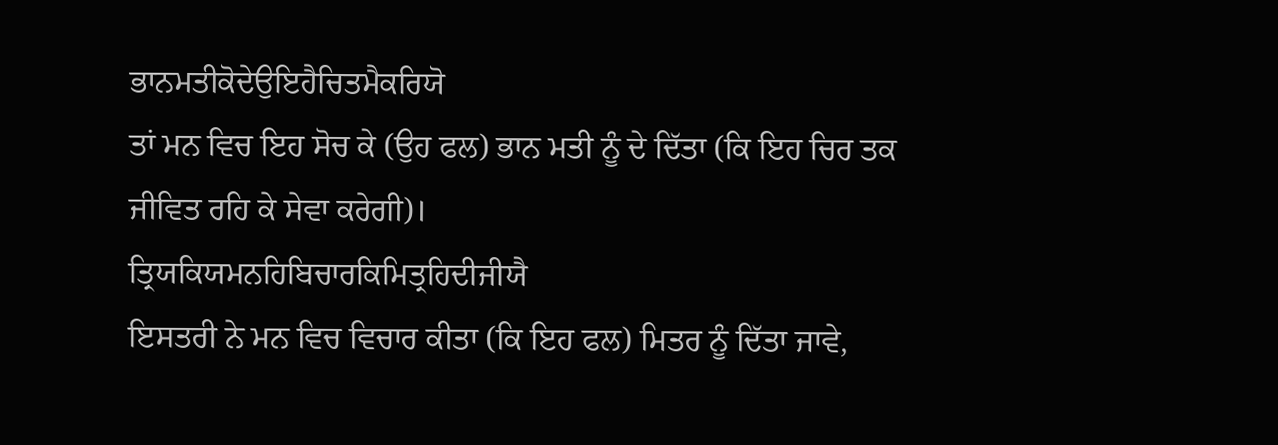ਭਾਨਮਤੀਕੋਦੇਉਇਹੈਚਿਤਮੈਕਰਿਯੋ
ਤਾਂ ਮਨ ਵਿਚ ਇਹ ਸੋਚ ਕੇ (ਉਹ ਫਲ) ਭਾਨ ਮਤੀ ਨੂੰ ਦੇ ਦਿੱਤਾ (ਕਿ ਇਹ ਚਿਰ ਤਕ ਜੀਵਿਤ ਰਹਿ ਕੇ ਸੇਵਾ ਕਰੇਗੀ)।
ਤ੍ਰਿਯਕਿਯਮਨਹਿਬਿਚਾਰਕਿਮਿਤ੍ਰਹਿਦੀਜੀਯੈ
ਇਸਤਰੀ ਨੇ ਮਨ ਵਿਚ ਵਿਚਾਰ ਕੀਤਾ (ਕਿ ਇਹ ਫਲ) ਮਿਤਰ ਨੂੰ ਦਿੱਤਾ ਜਾਵੇ,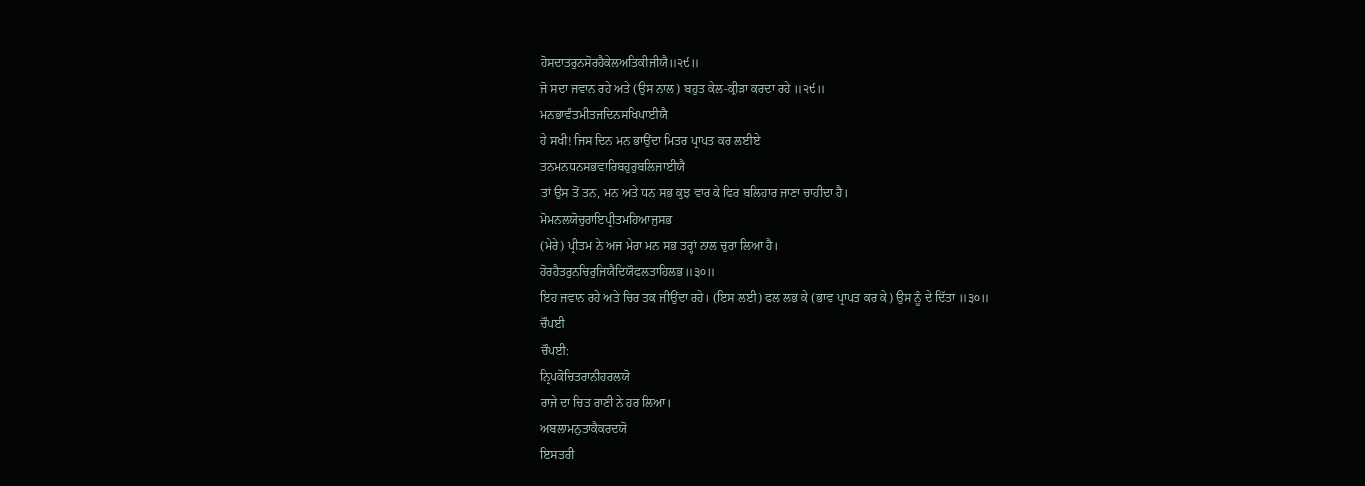ਹੋਸਦਾਤਰੁਨਸੋਰਹੈਕੇਲਅਤਿਕੀਜੀਯੈ॥੨੯॥
ਜੋ ਸਦਾ ਜਵਾਨ ਰਹੇ ਅਤੇ (ਉਸ ਨਾਲ) ਬਹੁਤ ਕੇਲ-ਕ੍ਰੀੜਾ ਕਰਦਾ ਰਹੇ ॥੨੯॥
ਮਨਭਾਵੰਤਮੀਤਜਦਿਨਸਖਿਪਾਈਯੈ
ਹੇ ਸਖੀ! ਜਿਸ ਦਿਨ ਮਨ ਭਾਉਂਦਾ ਮਿਤਰ ਪ੍ਰਾਪਤ ਕਰ ਲਈਏ
ਤਨਮਨਧਨਸਭਵਾਰਿਬਹੁਰੁਬਲਿਜਾਈਯੈ
ਤਾਂ ਉਸ ਤੋਂ ਤਨ, ਮਨ ਅਤੇ ਧਨ ਸਭ ਕੁਝ ਵਾਰ ਕੇ ਫਿਰ ਬਲਿਹਾਰ ਜਾਣਾ ਚਾਹੀਦਾ ਹੈ।
ਮੋਮਨਲਯੋਚੁਰਾਇਪ੍ਰੀਤਮਹਿਆਜੁਸਭ
(ਮੇਰੇ) ਪ੍ਰੀਤਮ ਨੇ ਅਜ ਮੇਰਾ ਮਨ ਸਭ ਤਰ੍ਹਾਂ ਨਾਲ ਚੁਰਾ ਲਿਆ ਹੈ।
ਹੋਰਹੈਤਰੁਨਚਿਰੁਜਿਯੈਦਿਯੌਫਲਤਾਹਿਲਭ॥੩੦॥
ਇਹ ਜਵਾਨ ਰਹੇ ਅਤੇ ਚਿਰ ਤਕ ਜੀਉਂਦਾ ਰਹੇ। (ਇਸ ਲਈ) ਫਲ ਲਭ ਕੇ (ਭਾਵ ਪ੍ਰਾਪਤ ਕਰ ਕੇ) ਉਸ ਨੂੰ ਦੇ ਦਿੱਤਾ ॥੩੦॥
ਚੌਪਈ
ਚੌਪਈ:
ਨ੍ਰਿਪਕੋਚਿਤਰਾਨੀਹਰਲਯੋ
ਰਾਜੇ ਦਾ ਚਿਤ ਰਾਣੀ ਨੇ ਹਰ ਲਿਆ।
ਅਬਲਾਮਨੁਤਾਕੈਕਰਦਯੋ
ਇਸਤਰੀ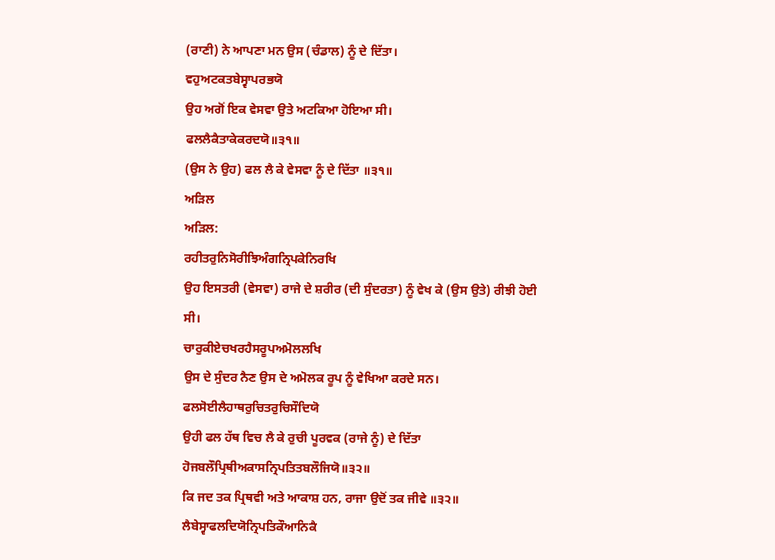(ਰਾਣੀ) ਨੇ ਆਪਣਾ ਮਨ ਉਸ (ਚੰਡਾਲ) ਨੂੰ ਦੇ ਦਿੱਤਾ।
ਵਹੁਅਟਕਤਬੇਸ੍ਵਾਪਰਭਯੋ
ਉਹ ਅਗੋਂ ਇਕ ਵੇਸਵਾ ਉਤੇ ਅਟਕਿਆ ਹੋਇਆ ਸੀ।
ਫਲਲੈਕੈਤਾਕੇਕਰਦਯੋ॥੩੧॥
(ਉਸ ਨੇ ਉਹ) ਫਲ ਲੈ ਕੇ ਵੇਸਵਾ ਨੂੰ ਦੇ ਦਿੱਤਾ ॥੩੧॥
ਅੜਿਲ
ਅੜਿਲ:
ਰਹੀਤਰੁਨਿਸੋਰੀਝਿਅੰਗਨ੍ਰਿਪਕੇਨਿਰਖਿ
ਉਹ ਇਸਤਰੀ (ਵੇਸਵਾ) ਰਾਜੇ ਦੇ ਸ਼ਰੀਰ (ਦੀ ਸੁੰਦਰਤਾ) ਨੂੰ ਵੇਖ ਕੇ (ਉਸ ਉਤੇ) ਰੀਝੀ ਹੋਈ ਸੀ।
ਚਾਰੁਕੀਏਚਖਰਹੈਸਰੂਪਅਮੋਲਲਖਿ
ਉਸ ਦੇ ਸੁੰਦਰ ਨੈਣ ਉਸ ਦੇ ਅਮੋਲਕ ਰੂਪ ਨੂੰ ਵੇਖਿਆ ਕਰਦੇ ਸਨ।
ਫਲਸੋਈਲੈਹਾਥਰੁਚਿਤਰੁਚਿਸੌਦਿਯੋ
ਉਹੀ ਫਲ ਹੱਥ ਵਿਚ ਲੈ ਕੇ ਰੁਚੀ ਪੂਰਵਕ (ਰਾਜੇ ਨੂੰ) ਦੇ ਦਿੱਤਾ
ਹੋਜਬਲੌਪ੍ਰਿਥੀਅਕਾਸਨ੍ਰਿਪਤਿਤਬਲੌਜਿਯੋ॥੩੨॥
ਕਿ ਜਦ ਤਕ ਪ੍ਰਿਥਵੀ ਅਤੇ ਆਕਾਸ਼ ਹਨ, ਰਾਜਾ ਉਦੋਂ ਤਕ ਜੀਵੇ ॥੩੨॥
ਲੈਬੇਸ੍ਵਾਫਲਦਿਯੋਨ੍ਰਿਪਤਿਕੌਆਨਿਕੈ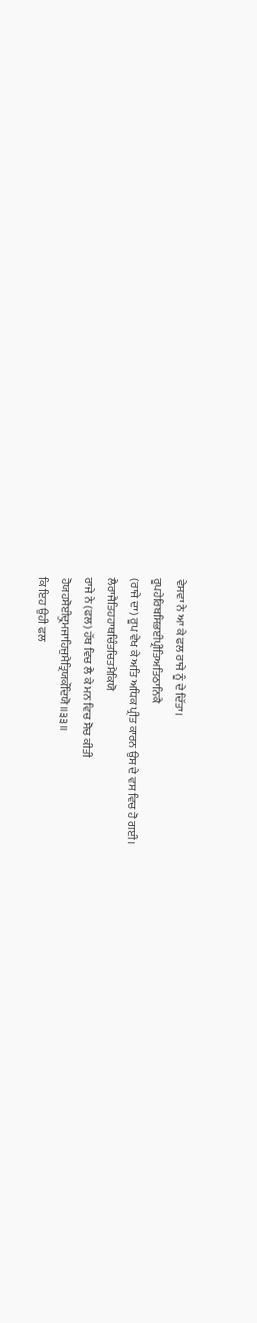ਵੇਸਵਾ ਨੇ ਆ ਕੇ ਫਲ ਰਾਜੇ ਨੂੰ ਦੇ ਦਿੱਤਾ।
ਰੂਪਹੇਰਿਬਸਿਭਈਪ੍ਰੀਤਿਅਤਿਠਾਨਿਕੈ
(ਰਾਜੇ ਦਾ) ਰੂਪ ਵੇਖ ਕੇ ਅਤਿ ਅਧਿਕ ਪ੍ਰੀਤ ਕਾਰਨ ਉਸ ਦੇ ਵਸ ਵਿਚ ਹੋ ਗਈ।
ਲੈਰਾਜੈਤਿਹਹਾਥਚਿੰਤਚਿਤਮੈਕਿਯੋ
ਰਾਜੇ ਨੇ (ਫਲ) ਹੱਥ ਵਿਚ ਲੈ ਕੇ ਮਨ ਵਿਚ ਸੋਚ ਕੀਤੀ
ਹੋਯਹਸੋਈਦ੍ਰੁਮਜਾਹਿਜੁਮੈਤ੍ਰਿਯਕੌਦਿਯੋ॥੩੩॥
ਕਿ ਇਹ ਉਹੀ ਫਲ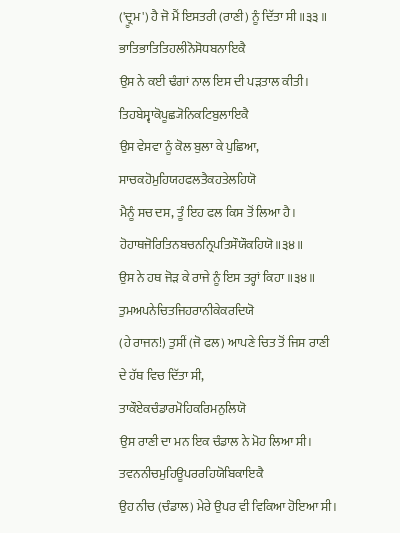('ਦ੍ਰੂਮ') ਹੈ ਜੋ ਮੈਂ ਇਸਤਰੀ (ਰਾਣੀ) ਨੂੰ ਦਿੱਤਾ ਸੀ ॥੩੩॥
ਭਾਤਿਭਾਤਿਤਿਹਲੀਨੋਸੋਧਬਨਾਇਕੈ
ਉਸ ਨੇ ਕਈ ਢੰਗਾਂ ਨਾਲ ਇਸ ਦੀ ਪੜਤਾਲ ਕੀਤੀ।
ਤਿਹਬੇਸ੍ਵਾਕੋਪੂਛ੍ਯੋਨਿਕਟਿਬੁਲਾਇਕੈ
ਉਸ ਵੇਸਵਾ ਨੂੰ ਕੋਲ ਬੁਲਾ ਕੇ ਪੁਛਿਆ,
ਸਾਚਕਹੋਮੁਹਿਯਹਫਲਤੈਕਹਤੇਲਹਿਯੋ
ਮੈਨੂੰ ਸਚ ਦਸ, ਤੂੰ ਇਹ ਫਲ ਕਿਸ ਤੋਂ ਲਿਆ ਹੈ।
ਹੋਹਾਥਜੋਰਿਤਿਨਬਚਨਨ੍ਰਿਪਤਿਸੌਯੌਕਹਿਯੋ॥੩੪॥
ਉਸ ਨੇ ਹਥ ਜੋੜ ਕੇ ਰਾਜੇ ਨੂੰ ਇਸ ਤਰ੍ਹਾਂ ਕਿਹਾ ॥੩੪॥
ਤੁਮਅਪਨੇਚਿਤਜਿਹਰਾਨੀਕੇਕਰਦਿਯੋ
(ਹੇ ਰਾਜਨ!) ਤੁਸੀਂ (ਜੋ ਫਲ) ਆਪਣੇ ਚਿਤ ਤੋਂ ਜਿਸ ਰਾਣੀ ਦੇ ਹੱਥ ਵਿਚ ਦਿੱਤਾ ਸੀ,
ਤਾਕੌਏਕਚੰਡਾਰਮੋਹਿਕਰਿਮਨੁਲਿਯੋ
ਉਸ ਰਾਣੀ ਦਾ ਮਨ ਇਕ ਚੰਡਾਲ ਨੇ ਮੋਹ ਲਿਆ ਸੀ।
ਤਵਨਨੀਚਮੁਹਿਊਪਰਰਹਿਯੋਬਿਕਾਇਕੈ
ਉਹ ਨੀਚ (ਚੰਡਾਲ) ਮੇਰੇ ਉਪਰ ਵੀ ਵਿਕਿਆ ਹੋਇਆ ਸੀ।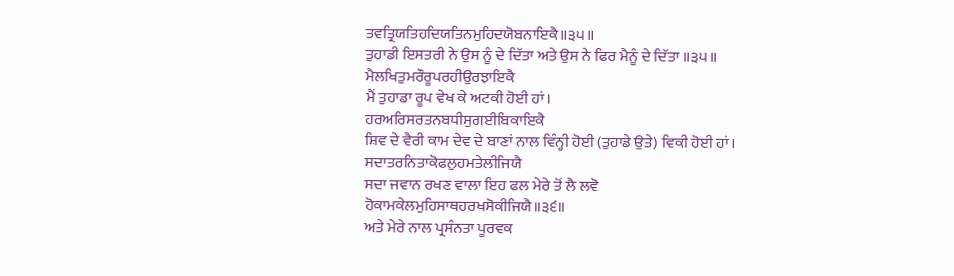ਤਵਤ੍ਰਿਯਤਿਹਦਿਯਤਿਨਮੁਹਿਦਯੋਬਨਾਇਕੈ॥੩੫॥
ਤੁਹਾਡੀ ਇਸਤਰੀ ਨੇ ਉਸ ਨੂੰ ਦੇ ਦਿੱਤਾ ਅਤੇ ਉਸ ਨੇ ਫਿਰ ਮੈਨੂੰ ਦੇ ਦਿੱਤਾ ॥੩੫॥
ਮੈਲਖਿਤੁਮਰੌਰੂਪਰਹੀਉਰਝਾਇਕੈ
ਮੈਂ ਤੁਹਾਡਾ ਰੂਪ ਵੇਖ ਕੇ ਅਟਕੀ ਹੋਈ ਹਾਂ।
ਹਰਅਰਿਸਰਤਨਬਧੀਸੁਗਈਬਿਕਾਇਕੈ
ਸ਼ਿਵ ਦੇ ਵੈਰੀ ਕਾਮ ਦੇਵ ਦੇ ਬਾਣਾਂ ਨਾਲ ਵਿੰਨ੍ਹੀ ਹੋਈ (ਤੁਹਾਡੇ ਉਤੇ) ਵਿਕੀ ਹੋਈ ਹਾਂ।
ਸਦਾਤਰਨਿਤਾਕੋਫਲੁਹਮਤੇਲੀਜਿਯੈ
ਸਦਾ ਜਵਾਨ ਰਖਣ ਵਾਲਾ ਇਹ ਫਲ ਮੇਰੇ ਤੋਂ ਲੈ ਲਵੋ
ਹੋਕਾਮਕੇਲਮੁਹਿਸਾਥਹਰਖਸੋਕੀਜਿਯੈ॥੩੬॥
ਅਤੇ ਮੇਰੇ ਨਾਲ ਪ੍ਰਸੰਨਤਾ ਪੂਰਵਕ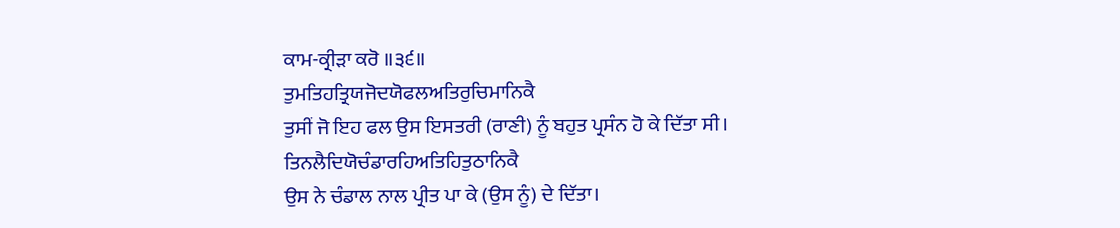ਕਾਮ-ਕ੍ਰੀੜਾ ਕਰੋ ॥੩੬॥
ਤੁਮਤਿਹਤ੍ਰਿਯਜੋਦਯੋਫਲਅਤਿਰੁਚਿਮਾਨਿਕੈ
ਤੁਸੀਂ ਜੋ ਇਹ ਫਲ ਉਸ ਇਸਤਰੀ (ਰਾਣੀ) ਨੂੰ ਬਹੁਤ ਪ੍ਰਸੰਨ ਹੋ ਕੇ ਦਿੱਤਾ ਸੀ।
ਤਿਨਲੈਦਿਯੋਚੰਡਾਰਹਿਅਤਿਹਿਤੁਠਾਨਿਕੈ
ਉਸ ਨੇ ਚੰਡਾਲ ਨਾਲ ਪ੍ਰੀਤ ਪਾ ਕੇ (ਉਸ ਨੂੰ) ਦੇ ਦਿੱਤਾ।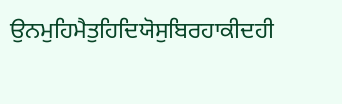ਉਨਮੁਹਿਮੈਤੁਹਿਦਿਯੋਸੁਬਿਰਹਾਕੀਦਹੀ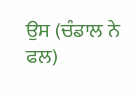ਉਸ (ਚੰਡਾਲ ਨੇ ਫਲ)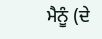ਮੈਨੂੰ (ਦੇ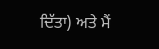ਦਿੱਤਾ) ਅਤੇ ਮੈਂ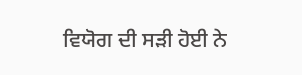ਵਿਯੋਗ ਦੀ ਸੜੀ ਹੋਈ ਨੇ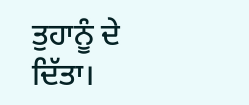ਤੁਹਾਨੂੰ ਦੇ ਦਿੱਤਾ।